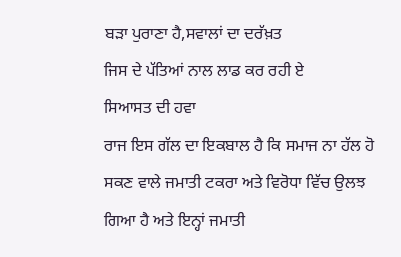ਬੜਾ ਪੁਰਾਣਾ ਹੈ,ਸਵਾਲਾਂ ਦਾ ਦਰੱਖ਼ਤ
ਜਿਸ ਦੇ ਪੱਤਿਆਂ ਨਾਲ ਲਾਡ ਕਰ ਰਹੀ ਏ
ਸਿਆਸਤ ਦੀ ਹਵਾ
ਰਾਜ ਇਸ ਗੱਲ ਦਾ ਇਕਬਾਲ ਹੈ ਕਿ ਸਮਾਜ ਨਾ ਹੱਲ ਹੋ ਸਕਣ ਵਾਲੇ ਜਮਾਤੀ ਟਕਰਾ ਅਤੇ ਵਿਰੋਧਾ ਵਿੱਚ ਉਲਝ ਗਿਆ ਹੈ ਅਤੇ ਇਨ੍ਹਾਂ ਜਮਾਤੀ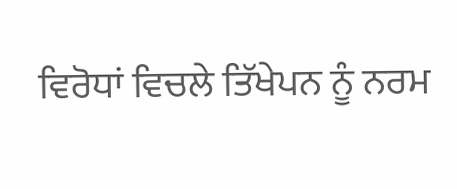ਵਿਰੋਧਾਂ ਵਿਚਲੇ ਤਿੱਖੇਪਨ ਨੂੰ ਨਰਮ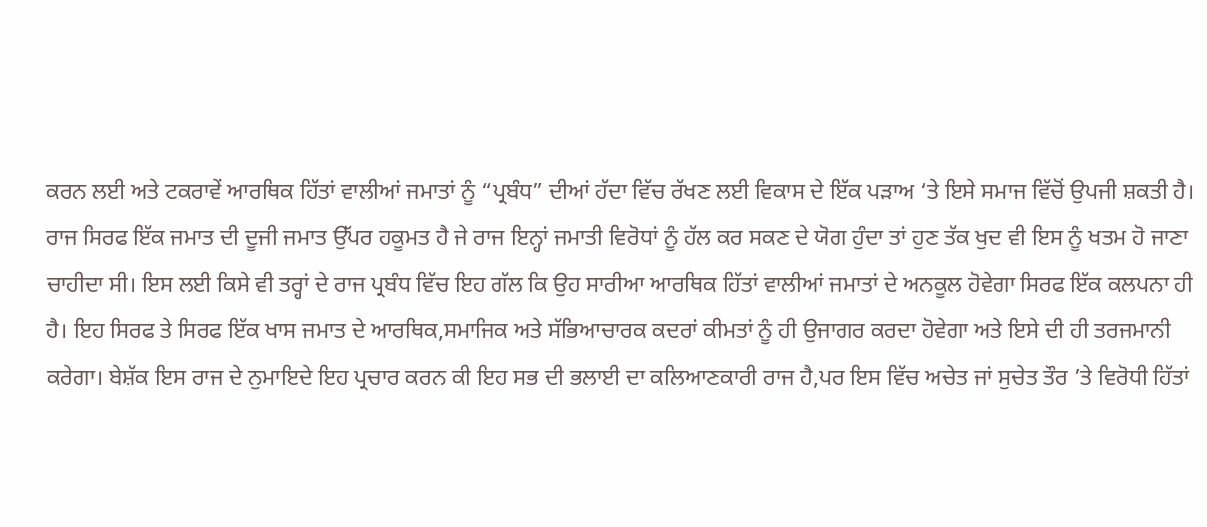ਕਰਨ ਲਈ ਅਤੇ ਟਕਰਾਵੇਂ ਆਰਥਿਕ ਹਿੱਤਾਂ ਵਾਲੀਆਂ ਜਮਾਤਾਂ ਨੂੰ “ਪ੍ਰਬੰਧ” ਦੀਆਂ ਹੱਦਾ ਵਿੱਚ ਰੱਖਣ ਲਈ ਵਿਕਾਸ ਦੇ ਇੱਕ ਪੜਾਅ ‘ਤੇ ਇਸੇ ਸਮਾਜ ਵਿੱਚੋਂ ਉਪਜੀ ਸ਼ਕਤੀ ਹੈ। ਰਾਜ ਸਿਰਫ ਇੱਕ ਜਮਾਤ ਦੀ ਦੂਜੀ ਜਮਾਤ ਉੱਪਰ ਹਕੂਮਤ ਹੈ ਜੇ ਰਾਜ ਇਨ੍ਹਾਂ ਜਮਾਤੀ ਵਿਰੋਧਾਂ ਨੂੰ ਹੱਲ ਕਰ ਸਕਣ ਦੇ ਯੋਗ ਹੁੰਦਾ ਤਾਂ ਹੁਣ ਤੱਕ ਖੁਦ ਵੀ ਇਸ ਨੂੰ ਖਤਮ ਹੋ ਜਾਣਾ ਚਾਹੀਦਾ ਸੀ। ਇਸ ਲਈ ਕਿਸੇ ਵੀ ਤਰ੍ਹਾਂ ਦੇ ਰਾਜ ਪ੍ਰਬੰਧ ਵਿੱਚ ਇਹ ਗੱਲ ਕਿ ਉਹ ਸਾਰੀਆ ਆਰਥਿਕ ਹਿੱਤਾਂ ਵਾਲੀਆਂ ਜਮਾਤਾਂ ਦੇ ਅਨਕੂਲ ਹੋਵੇਗਾ ਸਿਰਫ ਇੱਕ ਕਲਪਨਾ ਹੀ ਹੈ। ਇਹ ਸਿਰਫ ਤੇ ਸਿਰਫ ਇੱਕ ਖਾਸ ਜਮਾਤ ਦੇ ਆਰਥਿਕ,ਸਮਾਜਿਕ ਅਤੇ ਸੱਭਿਆਚਾਰਕ ਕਦਰਾਂ ਕੀਮਤਾਂ ਨੂੰ ਹੀ ਉਜਾਗਰ ਕਰਦਾ ਹੋਵੇਗਾ ਅਤੇ ਇਸੇ ਦੀ ਹੀ ਤਰਜਮਾਨੀ ਕਰੇਗਾ। ਬੇਸ਼ੱਕ ਇਸ ਰਾਜ ਦੇ ਨੁਮਾਇਦੇ ਇਹ ਪ੍ਰਚਾਰ ਕਰਨ ਕੀ ਇਹ ਸਭ ਦੀ ਭਲਾਈ ਦਾ ਕਲਿਆਣਕਾਰੀ ਰਾਜ ਹੈ,ਪਰ ਇਸ ਵਿੱਚ ਅਚੇਤ ਜਾਂ ਸੁਚੇਤ ਤੌਰ ’ਤੇ ਵਿਰੋਧੀ ਹਿੱਤਾਂ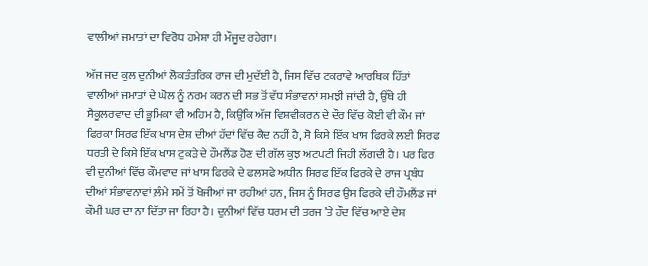ਵਾਲੀਆਂ ਜਮਾਤਾਂ ਦਾ ਵਿਰੋਧ ਹਮੇਸ਼ਾ ਹੀ ਮੌਜੂਦ ਰਹੇਗਾ।

ਅੱਜ ਜਦ ਕੁਲ ਦੁਨੀਆਂ ਲੋਕਤੰਤਰਿਕ ਰਾਜ ਦੀ ਮੁਦੱਈ ਹੈ, ਜਿਸ ਵਿੱਚ ਟਕਰਾਵੇ ਆਰਥਿਕ ਹਿੱਤਾਂ ਵਾਲੀਆਂ ਜਮਾਤਾਂ ਦੇ ਘੋਲ ਨੂੰ ਨਰਮ ਕਰਨ ਦੀ ਸਭ ਤੋਂ ਵੱਧ ਸੰਭਾਵਨਾਂ ਸਮਝੀ ਜਾਂਦੀ ਹੈ, ਉੱਥੇ ਹੀ ਸੈਕੂਲਰਵਾਦ ਦੀ ਭੂਮਿਕਾ ਵੀ ਅਹਿਮ ਹੈ, ਕਿਉਂਕਿ ਅੱਜ ਵਿਸ਼ਵੀਕਰਨ ਦੇ ਦੌਰ ਵਿੱਚ ਕੋਈ ਵੀ ਕੌਮ ਜਾਂ ਫਿਰਕਾ ਸਿਰਫ ਇੱਕ ਖਾਸ ਦੇਸ਼ ਦੀਆਂ ਹੱਦਾਂ ਵਿੱਚ ਕੈਦ ਨਹੀਂ ਹੈ, ਸੋ ਕਿਸੇ ਇੱਕ ਖਾਸ ਫਿਰਕੇ ਲਈ ਸਿਰਫ ਧਰਤੀ ਦੇ ਕਿਸੇ ਇੱਕ ਖਾਸ ਟੁਕੜੇ ਦੇ ਹੌਮਲੈਂਡ ਹੋਣ ਦੀ ਗੱਲ ਕੁਝ ਅਟਪਟੀ ਜਿਹੀ ਲੱਗਦੀ ਹੈ। ਪਰ ਫਿਰ ਵੀ ਦੁਨੀਆਂ ਵਿੱਚ ਕੌਮਵਾਦ ਜਾਂ ਖਾਸ ਫਿਰਕੇ ਦੇ ਫਲਸਫੇ ਅਧੀਨ ਸਿਰਫ ਇੱਕ ਫਿਰਕੇ ਦੇ ਰਾਜ ਪ੍ਰਬੰਧ ਦੀਆਂ ਸੰਭਾਵਨਾਵਾਂ ਲ਼ੰਮੇ ਸਮੇਂ ਤੋਂ ਖੋਜੀਆਂ ਜਾ ਰਹੀਆਂ ਹਨ, ਜਿਸ ਨੂੰ ਸਿਰਫ ਉਸ ਫਿਰਕੇ ਦੀ ਹੌਮਲੈਂਡ ਜਾਂ ਕੌਮੀ ਘਰ ਦਾ ਨਾ ਦਿੱਤਾ ਜਾ ਰਿਹਾ ਹੈ। ਦੁਨੀਆਂ ਵਿੱਚ ਧਰਮ ਦੀ ਤਰਜ ’ਤੇ ਹੌਦ ਵਿੱਚ ਆਏ ਦੇਸ਼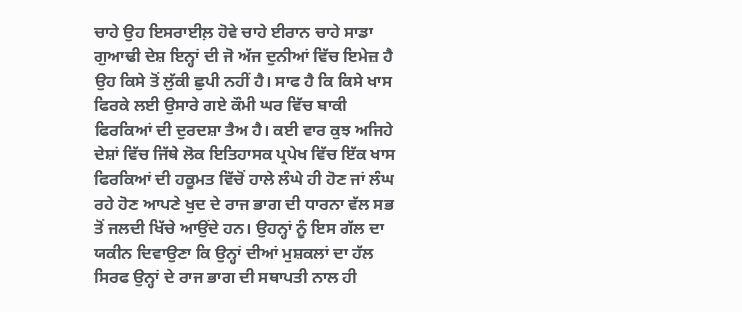ਚਾਹੇ ਉਹ ਇਸਰਾਈਲ਼ ਹੋਵੇ ਚਾਹੇ ਈਰਾਨ ਚਾਹੇ ਸਾਡਾ ਗੁਆਢੀ ਦੇਸ਼ ਇਨ੍ਹਾਂ ਦੀ ਜੋ ਅੱਜ ਦੁਨੀਆਂ ਵਿੱਚ ਇਮੇਜ਼ ਹੈ ਉਹ ਕਿਸੇ ਤੋਂ ਲੁੱਕੀ ਛੁਪੀ ਨਹੀਂ ਹੈ। ਸਾਫ ਹੈ ਕਿ ਕਿਸੇ ਖਾਸ ਫਿਰਕੇ ਲਈ ਉਸਾਰੇ ਗਏ ਕੌਮੀ ਘਰ ਵਿੱਚ ਬਾਕੀ ਫਿਰਕਿਆਂ ਦੀ ਦੁਰਦਸ਼ਾ ਤੈਅ ਹੈ। ਕਈ ਵਾਰ ਕੁਝ ਅਜਿਹੇ ਦੇਸ਼ਾਂ ਵਿੱਚ ਜਿੱਥੇ ਲੋਕ ਇਤਿਹਾਸਕ ਪ੍ਰਪੇਖ ਵਿੱਚ ਇੱਕ ਖਾਸ ਫਿਰਕਿਆਂ ਦੀ ਹਕੂਮਤ ਵਿੱਚੋਂ ਹਾਲੇ ਲੰਘੇ ਹੀ ਹੋਣ ਜਾਂ ਲੰਘ ਰਹੇ ਹੋਣ ਆਪਣੇ ਖੁਦ ਦੇ ਰਾਜ ਭਾਗ ਦੀ ਧਾਰਨਾ ਵੱਲ ਸਭ ਤੋਂ ਜਲਦੀ ਖਿੱਚੇ ਆਉਂਦੇ ਹਨ। ਉਹਨ੍ਹਾਂ ਨੂੰ ਇਸ ਗੱਲ ਦਾ ਯਕੀਨ ਦਿਵਾਉਣਾ ਕਿ ਉਨ੍ਹਾਂ ਦੀਆਂ ਮੁਸ਼ਕਲਾਂ ਦਾ ਹੱਲ ਸਿਰਫ ਉਨ੍ਹਾਂ ਦੇ ਰਾਜ ਭਾਗ ਦੀ ਸਥਾਪਤੀ ਨਾਲ ਹੀ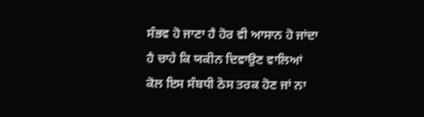ਸੰਭਵ ਹੋ ਜਾਣਾ ਹੈ ਹੋਰ ਵੀ ਆਸਾਨ ਹੋ ਜਾਂਦਾ ਹੈ ਚਾਹੇ ਕਿ ਯਕੀਨ ਦਿਵਾਉਣ ਵਾਲਿਆਂ ਕੋਲ ਇਸ ਸੰਬਧੀ ਠੋਸ ਤਰਕ ਹੋਣ ਜਾਂ ਨਾ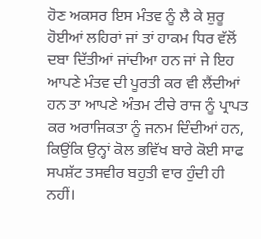ਹੋਣ ਅਕਸਰ ਇਸ ਮੰਤਵ ਨੂੰ ਲੈ ਕੇ ਸ਼ੁਰੂ ਹੋਈਆਂ ਲਹਿਰਾਂ ਜਾਂ ਤਾਂ ਹਾਕਮ ਧਿਰ ਵੱਲੋਂ ਦਬਾ ਦਿੱਤੀਆਂ ਜਾਂਦੀਆ ਹਨ ਜਾਂ ਜੇ ਇਹ ਆਪਣੇ ਮੰਤਵ ਦੀ ਪੂਰਤੀ ਕਰ ਵੀ ਲੈਂਦੀਆਂ ਹਨ ਤਾ ਆਪਣੇ ਅੰਤਮ ਟੀਚੇ ਰਾਜ ਨੂੰ ਪ੍ਰਾਪਤ ਕਰ ਅਰਾਜਿਕਤਾ ਨੂੰ ਜਨਮ ਦਿੰਦੀਆਂ ਹਨ, ਕਿਉਂਕਿ ਉਨ੍ਹਾਂ ਕੋਲ ਭਵਿੱਖ ਬਾਰੇ ਕੋਈ ਸਾਫ ਸਪਸ਼ੱਟ ਤਸਵੀਰ ਬਹੁਤੀ ਵਾਰ ਹੁੰਦੀ ਹੀ ਨਹੀਂ।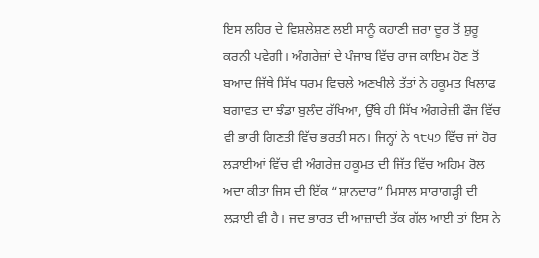ਇਸ ਲਹਿਰ ਦੇ ਵਿਸ਼ਲੇਸ਼ਣ ਲਈ ਸਾਨੂੰ ਕਹਾਣੀ ਜ਼ਰਾ ਦੂਰ ਤੋਂ ਸ਼ੁਰੂ ਕਰਨੀ ਪਵੇਗੀ। ਅੰਗਰੇਜ਼ਾਂ ਦੇ ਪੰਜਾਬ ਵਿੱਚ ਰਾਜ ਕਾਇਮ ਹੋਣ ਤੋਂ ਬਆਦ ਜਿੱਥੇ ਸਿੱਖ ਧਰਮ ਵਿਚਲੇ ਅਣਖੀਲੇ ਤੱਤਾਂ ਨੇ ਹਕੂਮਤ ਖਿਲਾਫ ਬਗਾਵਤ ਦਾ ਝੰਡਾ ਬੁਲੰਦ ਰੱਖਿਆ, ਉੱਥੇ ਹੀ ਸਿੱਖ ਅੰਗਰੇਜ਼ੀ ਫੌਜ ਵਿੱਚ ਵੀ ਭਾਰੀ ਗਿਣਤੀ ਵਿੱਚ ਭਰਤੀ ਸਨ। ਜਿਨ੍ਹਾਂ ਨੇ ੧੮੫੭ ਵਿੱਚ ਜਾਂ ਹੋਰ ਲੜਾਈਆਂ ਵਿੱਚ ਵੀ ਅੰਗਰੇਜ਼ ਹਕੂਮਤ ਦੀ ਜਿੱਤ ਵਿੱਚ ਅਹਿਮ ਰੋਲ ਅਦਾ ਕੀਤਾ ਜਿਸ ਦੀ ਇੱਕ “ਸ਼ਾਨਦਾਰ” ਮਿਸਾਲ ਸਾਰਾਗੜ੍ਹੀ ਦੀ ਲੜਾਈ ਵੀ ਹੈ। ਜਦ ਭਾਰਤ ਦੀ ਆਜ਼ਾਦੀ ਤੱਕ ਗੱਲ ਆਈ ਤਾਂ ਇਸ ਨੇ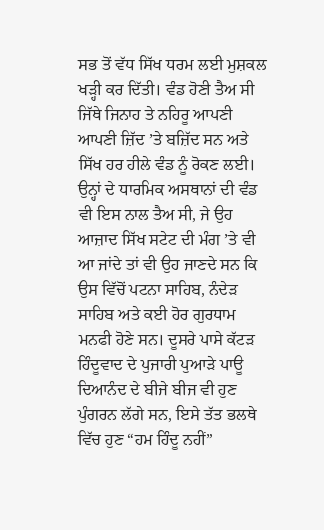ਸਭ ਤੋਂ ਵੱਧ ਸਿੱਖ ਧਰਮ ਲਈ ਮੁਸ਼ਕਲ ਖੜ੍ਹੀ ਕਰ ਦਿੱਤੀ। ਵੰਡ ਹੋਣੀ ਤੈਅ ਸੀ ਜਿੱਥੇ ਜਿਨਾਹ ਤੇ ਨਹਿਰੂ ਆਪਣੀ ਆਪਣੀ ਜ਼ਿੱਦ ’ਤੇ ਬਜ਼ਿੱਦ ਸਨ ਅਤੇ ਸਿੱਖ ਹਰ ਹੀਲੇ ਵੰਡ ਨੂੰ ਰੋਕਣ ਲਈ। ਉਨ੍ਹਾਂ ਦੇ ਧਾਰਮਿਕ ਅਸਥਾਨਾਂ ਦੀ ਵੰਡ ਵੀ ਇਸ ਨਾਲ ਤੈਅ ਸੀ, ਜੇ ਉਹ ਆਜ਼ਾਦ ਸਿੱਖ ਸਟੇਟ ਦੀ ਮੰਗ ’ਤੇ ਵੀ ਆ ਜਾਂਦੇ ਤਾਂ ਵੀ ਉਹ ਜਾਣਦੇ ਸਨ ਕਿ ਉਸ ਵਿੱਚੋਂ ਪਟਨਾ ਸਾਹਿਬ, ਨੰਦੇੜ ਸਾਹਿਬ ਅਤੇ ਕਈ ਹੋਰ ਗੁਰਧਾਮ ਮਨਫੀ ਹੋਣੇ ਸਨ। ਦੂਸਰੇ ਪਾਸੇ ਕੱਟੜ ਹਿੰਦੂਵਾਦ ਦੇ ਪੁਜਾਰੀ ਪੁਆੜੇ ਪਾਊ ਦਿਆਨੰਦ ਦੇ ਬੀਜੇ ਬੀਜ ਵੀ ਹੁਣ ਪੁੰਗਰਨ ਲੱਗੇ ਸਨ, ਇਸੇ ਤੱਤ ਭਲਥੇ ਵਿੱਚ ਹੁਣ “ਹਮ ਹਿੰਦੂ ਨਹੀਂ”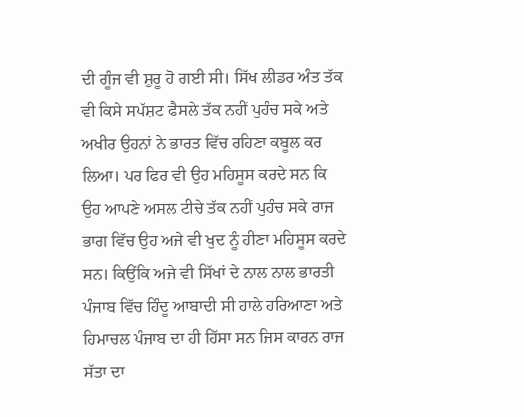ਦੀ ਗੂੰਜ ਵੀ ਸ਼ੁਰੂ ਹੋ ਗਈ ਸੀ। ਸਿੱਖ ਲੀਡਰ ਅੰਤ ਤੱਕ ਵੀ ਕਿਸੇ ਸਪੱਸ਼ਟ ਫੈਸਲੇ ਤੱਕ ਨਹੀਂ ਪੁਹੰਚ ਸਕੇ ਅਤੇ ਅਖੀਰ ਉਹਨਾਂ ਨੇ ਭਾਰਤ ਵਿੱਚ ਰਹਿਣਾ ਕਬੂਲ ਕਰ ਲਿਆ। ਪਰ ਫਿਰ ਵੀ ਉਹ ਮਹਿਸੂਸ ਕਰਦੇ ਸਨ ਕਿ ਉਹ ਆਪਣੇ ਅਸਲ ਟੀਚੇ ਤੱਕ ਨਹੀਂ ਪੁਹੰਚ ਸਕੇ ਰਾਜ ਭਾਗ ਵਿੱਚ ਉਹ ਅਜੇ ਵੀ ਖੁਦ ਨੂੰ ਹੀਣਾ ਮਹਿਸੂਸ ਕਰਦੇ ਸਨ। ਕਿਉਂਕਿ ਅਜੇ ਵੀ ਸਿੱਖਾਂ ਦੇ ਨਾਲ ਨਾਲ ਭਾਰਤੀ ਪੰਜਾਬ ਵਿੱਚ ਹਿੰਦੂ ਆਬਾਦੀ ਸੀ ਹਾਲੇ ਹਰਿਆਣਾ ਅਤੇ ਹਿਮਾਚਲ ਪੰਜਾਬ ਦਾ ਹੀ ਹਿੱਸਾ ਸਨ ਜਿਸ ਕਾਰਨ ਰਾਜ ਸੱਤਾ ਦਾ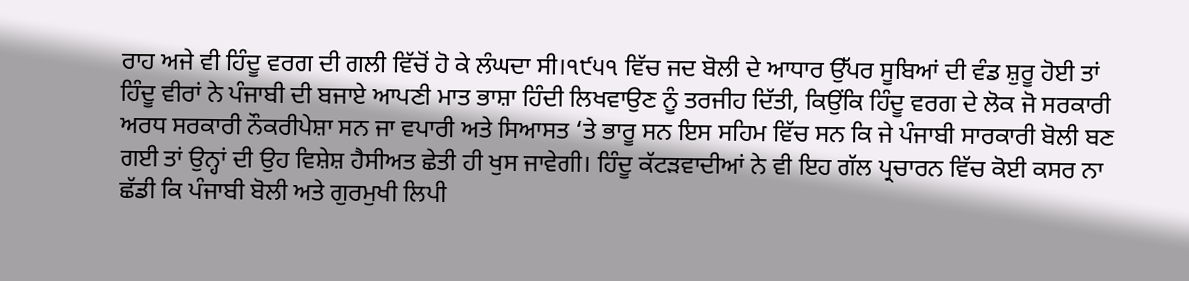ਰਾਹ ਅਜੇ ਵੀ ਹਿੰਦੂ ਵਰਗ ਦੀ ਗਲੀ ਵਿੱਚੋਂ ਹੋ ਕੇ ਲੰਘਦਾ ਸੀ।੧੯੫੧ ਵਿੱਚ ਜਦ ਬੋਲੀ ਦੇ ਆਧਾਰ ਉੱਪਰ ਸੂਬਿਆਂ ਦੀ ਵੰਡ ਸ਼ੁਰੂ ਹੋਈ ਤਾਂ ਹਿੰਦੂ ਵੀਰਾਂ ਨੇ ਪੰਜਾਬੀ ਦੀ ਬਜਾਏ ਆਪਣੀ ਮਾਤ ਭਾਸ਼ਾ ਹਿੰਦੀ ਲਿਖਵਾਉਣ ਨੂੰ ਤਰਜੀਹ ਦਿੱਤੀ, ਕਿਉਂਕਿ ਹਿੰਦੂ ਵਰਗ ਦੇ ਲੋਕ ਜੋ ਸਰਕਾਰੀ ਅਰਧ ਸਰਕਾਰੀ ਨੌਕਰੀਪੇਸ਼ਾ ਸਨ ਜਾ ਵਪਾਰੀ ਅਤੇ ਸਿਆਸਤ ‘ਤੇ ਭਾਰੂ ਸਨ ਇਸ ਸਹਿਮ ਵਿੱਚ ਸਨ ਕਿ ਜੇ ਪੰਜਾਬੀ ਸਾਰਕਾਰੀ ਬੋਲੀ ਬਣ ਗਈ ਤਾਂ ਉਨ੍ਹਾਂ ਦੀ ਉਹ ਵਿਸ਼ੇਸ਼ ਹੈਸੀਅਤ ਛੇਤੀ ਹੀ ਖੁਸ ਜਾਵੇਗੀ। ਹਿੰਦੂ ਕੱਟੜਵਾਦੀਆਂ ਨੇ ਵੀ ਇਹ ਗੱਲ ਪ੍ਰਚਾਰਨ ਵਿੱਚ ਕੋਈ ਕਸਰ ਨਾ ਛੱਡੀ ਕਿ ਪੰਜਾਬੀ ਬੋਲੀ ਅਤੇ ਗੁਰਮੁਖੀ ਲਿਪੀ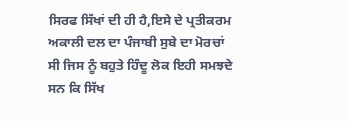ਸਿਰਫ ਸਿੱਖਾਂ ਦੀ ਹੀ ਹੈ,ਇਸੇ ਦੇ ਪ੍ਰਤੀਕਰਮ ਅਕਾਲੀ ਦਲ ਦਾ ਪੰਜਾਬੀ ਸੁਬੇ ਦਾ ਮੋਰਚਾਂ ਸੀ ਜਿਸ ਨੂੰ ਬਹੁਤੇ ਹਿੰਦੂ ਲੋਕ ਇਹੀ ਸਮਝਦੇ ਸਨ ਕਿ ਸਿੱਖ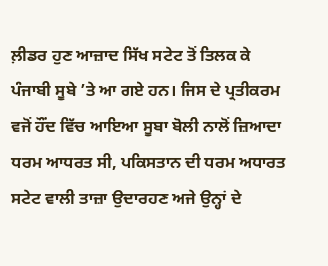ਲ਼ੀਡਰ ਹੁਣ ਆਜ਼ਾਦ ਸਿੱਖ ਸਟੇਟ ਤੋਂ ਤਿਲਕ ਕੇ ਪੰਜਾਬੀ ਸੂਬੇ ’ਤੇ ਆ ਗਏ ਹਨ। ਜਿਸ ਦੇ ਪ੍ਰਤੀਕਰਮ ਵਜੋਂ ਹੌਂਦ ਵਿੱਚ ਆਇਆ ਸੂਬਾ ਬੋਲੀ ਨਾਲੋਂ ਜ਼ਿਆਦਾ ਧਰਮ ਆਧਰਤ ਸੀ, ਪਕਿਸਤਾਨ ਦੀ ਧਰਮ ਅਧਾਰਤ ਸਟੇਟ ਵਾਲੀ ਤਾਜ਼ਾ ਉਦਾਰਹਣ ਅਜੇ ਉਨ੍ਹਾਂ ਦੇ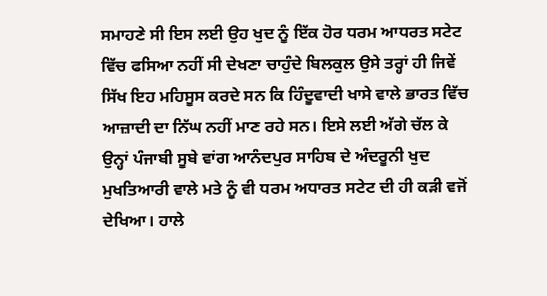ਸਮਾਹਣੇ ਸੀ ਇਸ ਲਈ ਉਹ ਖੁਦ ਨੂੰ ਇੱਕ ਹੋਰ ਧਰਮ ਆਧਰਤ ਸਟੇਟ ਵਿੱਚ ਫਸਿਆ ਨਹੀਂ ਸੀ ਦੇਖਣਾ ਚਾਹੁੰਦੇ ਬਿਲਕੁਲ ਉਸੇ ਤਰ੍ਹਾਂ ਹੀ ਜਿਵੇਂ ਸਿੱਖ ਇਹ ਮਹਿਸੂਸ ਕਰਦੇ ਸਨ ਕਿ ਹਿੰਦੂਵਾਦੀ ਖਾਸੇ ਵਾਲੇ ਭਾਰਤ ਵਿੱਚ ਆਜ਼ਾਦੀ ਦਾ ਨਿੱਘ ਨਹੀਂ ਮਾਣ ਰਹੇ ਸਨ। ਇਸੇ ਲਈ ਅੱਗੇ ਚੱਲ ਕੇ ਉਨ੍ਹਾਂ ਪੰਜਾਬੀ ਸੂਬੇ ਵਾਂਗ ਆਨੰਦਪੁਰ ਸਾਹਿਬ ਦੇ ਅੰਦਰੂਨੀ ਖੁਦ ਮੁਖਤਿਆਰੀ ਵਾਲੇ ਮਤੇ ਨੂੰ ਵੀ ਧਰਮ ਅਧਾਰਤ ਸਟੇਟ ਦੀ ਹੀ ਕੜੀ ਵਜੋਂ ਦੇਖਿਆ। ਹਾਲੇ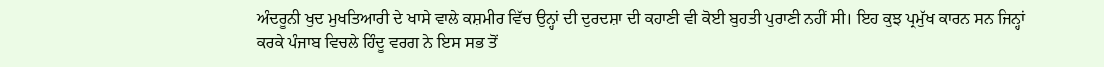ਅੰਦਰੂਨੀ ਖੁਦ ਮੁਖਤਿਆਰੀ ਦੇ ਖਾਸੇ ਵਾਲੇ ਕਸ਼ਮੀਰ ਵਿੱਚ ਉਨ੍ਹਾਂ ਦੀ ਦੁਰਦਸ਼ਾ ਦੀ ਕਹਾਣੀ ਵੀ ਕੋਈ ਬੁਹਤੀ ਪੁਰਾਣੀ ਨਹੀਂ ਸੀ। ਇਹ ਕੁਝ ਪ੍ਰਮੁੱਖ ਕਾਰਨ ਸਨ ਜਿਨ੍ਹਾਂ ਕਰਕੇ ਪੰਜਾਬ ਵਿਚਲੇ ਹਿੰਦੂ ਵਰਗ ਨੇ ਇਸ ਸਭ ਤੋਂ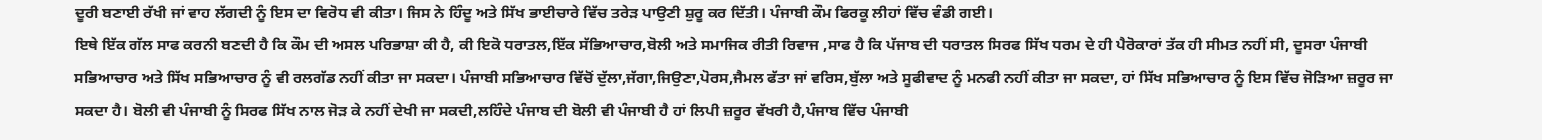ਦੂਰੀ ਬਣਾਈ ਰੱਖੀ ਜਾਂ ਵਾਹ ਲੱਗਦੀ ਨੂੰ ਇਸ ਦਾ ਵਿਰੋਧ ਵੀ ਕੀਤਾ। ਜਿਸ ਨੇ ਹਿੰਦੂ ਅਤੇ ਸਿੱਖ ਭਾਈਚਾਰੇ ਵਿੱਚ ਤਰੇੜ ਪਾਉਣੀ ਸ਼ੁਰੂ ਕਰ ਦਿੱਤੀ। ਪੰਜਾਬੀ ਕੌਮ ਫਿਰਕੂ ਲੀਹਾਂ ਵਿੱਚ ਵੰਡੀ ਗਈ।
ਇਥੇ ਇੱਕ ਗੱਲ ਸਾਫ ਕਰਨੀ ਬਣਦੀ ਹੈ ਕਿ ਕੌਮ ਦੀ ਅਸਲ ਪਰਿਭਾਸ਼ਾ ਕੀ ਹੈ, ਕੀ ਇਕੋ ਧਰਾਤਲ,ਇੱਕ ਸੱਭਿਆਚਾਰ,ਬੋਲੀ ਅਤੇ ਸਮਾਜਿਕ ਰੀਤੀ ਰਿਵਾਜ ,ਸਾਫ ਹੈ ਕਿ ਪੱਜਾਬ ਦੀ ਧਰਾਤਲ ਸਿਰਫ ਸਿੱਖ ਧਰਮ ਦੇ ਹੀ ਪੈਰੋਕਾਰਾਂ ਤੱਕ ਹੀ ਸੀਮਤ ਨਹੀਂ ਸੀ, ਦੂਸਰਾ ਪੰਜਾਬੀ ਸਭਿਆਚਾਰ ਅਤੇ ਸਿੱਖ ਸਭਿਆਚਾਰ ਨੂੰ ਵੀ ਰਲਗੱਡ ਨਹੀਂ ਕੀਤਾ ਜਾ ਸਕਦਾ। ਪੰਜਾਬੀ ਸਭਿਆਚਾਰ ਵਿੱਚੋਂ ਦੁੱਲਾ,ਜੱਗਾ,ਜਿਉਣਾ,ਪੋਰਸ,ਜੈਮਲ ਫੱਤਾ ਜਾਂ ਵਰਿਸ,ਬੁੱਲਾ ਅਤੇ ਸੂਫੀਵਾਦ ਨੂੰ ਮਨਫੀ ਨਹੀਂ ਕੀਤਾ ਜਾ ਸਕਦਾ, ਹਾਂ ਸਿੱਖ ਸਭਿਆਚਾਰ ਨੂੰ ਇਸ ਵਿੱਚ ਜੋੜਿਆ ਜ਼ਰੂਰ ਜਾ ਸਕਦਾ ਹੈ। ਬੋਲੀ ਵੀ ਪੰਜਾਬੀ ਨੂੰ ਸਿਰਫ ਸਿੱਖ ਨਾਲ ਜੋੜ ਕੇ ਨਹੀਂ ਦੇਖੀ ਜਾ ਸਕਦੀ,ਲਹਿੰਦੇ ਪੰਜਾਬ ਦੀ ਬੋਲੀ ਵੀ ਪੰਜਾਬੀ ਹੈ ਹਾਂ ਲਿਪੀ ਜ਼ਰੂਰ ਵੱਖਰੀ ਹੈ,ਪੰਜਾਬ ਵਿੱਚ ਪੰਜਾਬੀ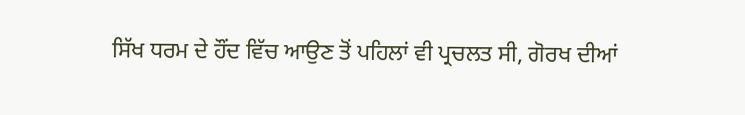ਸਿੱਖ ਧਰਮ ਦੇ ਹੌਂਦ ਵਿੱਚ ਆਉਣ ਤੋਂ ਪਹਿਲਾਂ ਵੀ ਪ੍ਰਚਲਤ ਸੀ, ਗੋਰਖ ਦੀਆਂ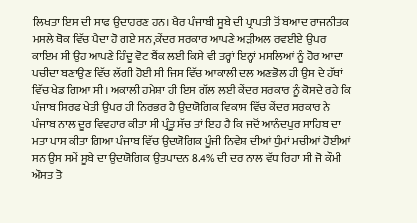ਲਿਖਤਾ ਇਸ ਦੀ ਸਾਫ ਉਦਾਹਰਣ ਹਨ। ਖੈਰ ਪੰਜਾਬੀ ਸੂਬੇ ਦੀ ਪ੍ਰਾਪਤੀ ਤੋਂ ਬਆਦ ਰਾਜਨੀਤਕ ਮਸਲੇ ਥੋਕ ਵਿੱਚ ਪੈਦਾ ਹੋ ਗਏ ਸਨ,ਕੇਂਦਰ ਸਰਕਾਰ ਆਪਣੇ ਅੜੀਅਲ ਰਵਈਏ ਉਪਰ ਕਾਇਮ ਸੀ ਉਹ ਆਪਣੇ ਹਿੰਦੂ ਵੋਟ ਬੈਂਕ ਲਈ ਕਿਸੇ ਵੀ ਤਰ੍ਹਾਂ ਇਨ੍ਹਾਂ ਮਸਲਿਆਂ ਨੂੰ ਹੋਰ ਆਦਾ ਪਚੀਦਾ ਬਣਾਉਣ ਵਿੱਚ ਲੱਗੀ ਹੋਈ ਸੀ ਜਿਸ ਵਿੱਚ ਆਕਾਲੀ ਦਲ ਅਣਭੋਲ ਹੀ ਉਸ ਦੇ ਹੱਥਾਂ ਵਿੱਚ ਖੇਡ ਗਿਆ ਸੀ। ਅਕਾਲੀ ਹਮੇਸ਼ਾ ਹੀ ਇਸ ਗੱਲ ਲਈ ਕੇਂਦਰ ਸਰਕਾਰ ਨੂੰ ਕੋਸਦੇ ਰਹੇ ਕਿ ਪੰਜਾਬ ਸਿਰਫ ਖੇਤੀ ਉਪਰ ਹੀ ਨਿਰਭਰ ਹੈ ਉਦਯੋਗਿਕ ਵਿਕਾਸ ਵਿੱਚ ਕੇਂਦਰ ਸਰਕਾਰ ਨੇ ਪੰਜਾਬ ਨਾਲ ਦੂਰ ਵਿਵਹਾਰ ਕੀਤਾ ਸੀ ਪ੍ਰੰਤੂ ਸੱਚ ਤਾਂ ਇਹ ਹੈ ਕਿ ਜਦੋਂ ਆਨੰਦਪੁਰ ਸਾਹਿਬ ਦਾ ਮਤਾ ਪਾਸ ਕੀਤਾ ਗਿਆ ਪੰਜਾਬ ਵਿੱਚ ਉਦਯੋਗਿਕ ਪੂੰਜੀ ਨਿਵੇਸ਼ ਦੀਆਂ ਧੁੰਮਾਂ ਮਚੀਆਂ ਹੋਈਆਂ ਸਨ ਉਸ ਸਮੇਂ ਸੂਬੇ ਦਾ ਉਦਯੋਗਿਕ ਉਤਪਾਦਨ 8.4% ਦੀ ਦਰ ਨਾਲ ਵੱਧ ਰਿਹਾ ਸੀ ਜੋ ਕੌਮੀ ਔਸਤ ਤੋ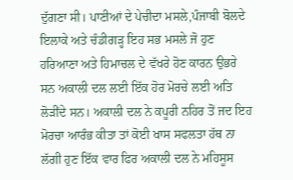ਦੁੱਗਣਾ ਸੀ। ਪਾਣੀਆਂ ਦੇ ਪੇਚੀਦਾ ਮਸਲੇ,ਪੰਜਾਬੀ ਬੋਲਦੇ ਇਲਾਕੇ ਅਤੇ ਚੰਡੀਗੜ੍ਹ ਇਹ ਸਭ ਮਸਲੇ ਜੋ ਹੁਣ ਹਰਿਆਣਾ ਅਤੇ ਹਿਮਾਚਲ ਦੇ ਵੱਖਰੇ ਹੋਣ ਕਾਰਨ ਉਭਰੇ ਸਨ ਅਕਾਲੀ ਦਲ ਲਈ ਇੱਕ ਹੋਰ ਮੋਰਚੇ ਲਈ ਅਤਿ ਲੋੜੀਂਦੇ ਸਨ। ਅਕਾਲੀ ਦਲ ਨੇ ਕਪੂਰੀ ਨਹਿਰ ਤੋਂ ਜਦ ਇਹ ਮੋਰਚਾ ਆਰੰਭ ਕੀਤਾ ਤਾਂ ਕੋਈ ਖਾਸ ਸਫਲਤਾ ਹੱਥ ਨਾ ਲੱਗੀ ਹੁਣ ਇੱਕ ਵਾਰ ਫਿਰ ਅਕਾਲੀ ਦਲ ਨੇ ਮਹਿਸੂਸ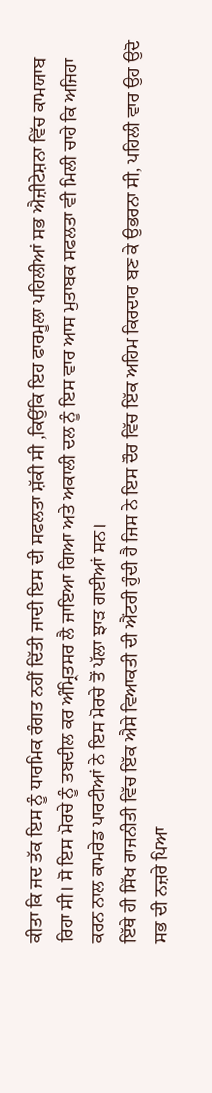ਕੀਤਾ ਕਿ ਜਦ ਤੱਕ ਇਸ ਨੂੰ ਧਾਰਮਿਕ ਰੰਗਤ ਨਹੀਂ ਦਿੱਤੀ ਜਾਦੀ ਇਸ ਦੀ ਸਫਲਤਾ ਸ਼ੱਕੀ ਸੀ ,ਕਿਉਂਕਿ ਇਹ ਫਾਰਮੂਲਾ ਪਹਿਲੀਆਂ ਸਭ ਐਜ਼ੀਟੇਸ਼ਨਾ ਵਿੱਚ ਕਾਮਯਾਬ ਰਿਹਾ ਸੀ। ਸੋ ਇਸ ਮੋਰਚੇ ਨੂੰ ਤਬਦੀਲ ਕਰ ਅੰਮ੍ਰਿਤਸਰ ਲੈ ਜਾਇਆ ਗਿਆ ਅਤੇ ਅਕਾਲੀ ਦਲ ਨੂੰ ਇਸ ਵਾਰ ਆਸ ਮੁਤਾਬਕ ਸਫਲਤਾ ਵੀ ਮਿਲੀ ਚਾਹੇ ਕਿ ਅਜਿਹਾ ਕਰਨ ਨਾਲ ਕਾਮਰੇਡ ਪਾਰਟੀਆਂ ਨੇ ਇਸ ਮੋਰਚੇ ਤੋਂ ਪੱਲਾ ਝਾੜ ਗਈਆਂ ਸਨ।
ਇੱਥੇ ਹੀ ਸਿੱਖ ਰਾਜਨੀਤੀ ਵਿੱਚ ਇੱਕ ਐਸੇ ਵਿਆਕਤੀ ਦੀ ਐਂਟਰੀ ਹੁੰਦੀ ਹੈ ਜਿਸ ਨੇ ਇਸ ਦੌਰ ਵਿੱਚ ਇੱਕ ਅਹਿਮ ਕਿਰਦਾਰ ਬਣ ਕੇ ਉਭਰਨਾ ਸੀ, ਪਹਿਲੀ ਵਾਰ ਉਹ ਉਦੋ ਸਭ ਦੀ ਨਜ਼ਰੇ ਪਿਆ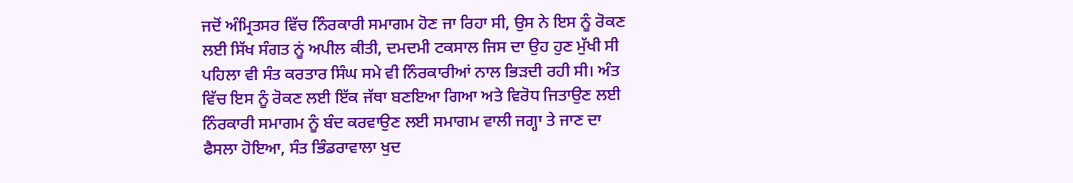ਜਦੋਂ ਅੰਮ੍ਰਿਤਸਰ ਵਿੱਚ ਨਿੰਰਕਾਰੀ ਸਮਾਗਮ ਹੋਣ ਜਾ ਰਿਹਾ ਸੀ, ਉਸ ਨੇ ਇਸ ਨੂੰ ਰੋਕਣ ਲਈ ਸਿੱਖ ਸੰਗਤ ਨੂਂ ਅਪੀਲ ਕੀਤੀ, ਦਮਦਮੀ ਟਕਸਾਲ ਜਿਸ ਦਾ ਉਹ ਹੁਣ ਮੁੱਖੀ ਸੀ ਪਹਿਲਾ ਵੀ ਸੰਤ ਕਰਤਾਰ ਸਿੰਘ ਸਮੇ ਵੀ ਨਿੰਰਕਾਰੀਆਂ ਨਾਲ ਭਿੜਦੀ ਰਹੀ ਸੀ। ਅੰਤ ਵਿੱਚ ਇਸ ਨੂੰ ਰੋਕਣ ਲਈ ਇੱਕ ਜੱਥਾ ਬਣਇਆ ਗਿਆ ਅਤੇ ਵਿਰੋਧ ਜਿਤਾਉਣ ਲਈ ਨਿੰਰਕਾਰੀ ਸਮਾਗਮ ਨੂੰ ਬੰਦ ਕਰਵਾਉਣ ਲਈ ਸਮਾਗਮ ਵਾਲੀ ਜਗ੍ਹਾ ਤੇ ਜਾਣ ਦਾ ਫੈਸਲਾ ਹੋਇਆ, ਸੰਤ ਭਿੰਡਰਾਵਾਲਾ ਖੁਦ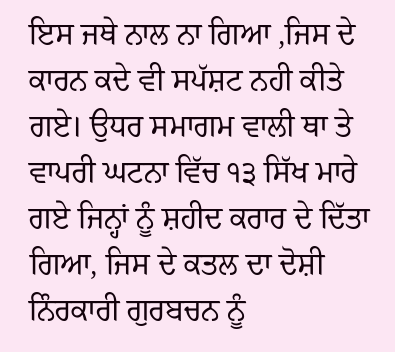ਇਸ ਜਥੇ ਨਾਲ ਨਾ ਗਿਆ ,ਜਿਸ ਦੇ ਕਾਰਨ ਕਦੇ ਵੀ ਸਪੱਸ਼ਟ ਨਹੀ ਕੀਤੇ ਗਏ। ਉਧਰ ਸਮਾਗਮ ਵਾਲੀ ਥਾ ਤੇ ਵਾਪਰੀ ਘਟਨਾ ਵਿੱਚ ੧੩ ਸਿੱਖ ਮਾਰੇ ਗਏ ਜਿਨ੍ਹਾਂ ਨੂੰ ਸ਼ਹੀਦ ਕਰਾਰ ਦੇ ਦਿੱਤਾ ਗਿਆ, ਜਿਸ ਦੇ ਕਤਲ ਦਾ ਦੋਸ਼ੀ ਨਿੰਰਕਾਰੀ ਗੁਰਬਚਨ ਨੂੰ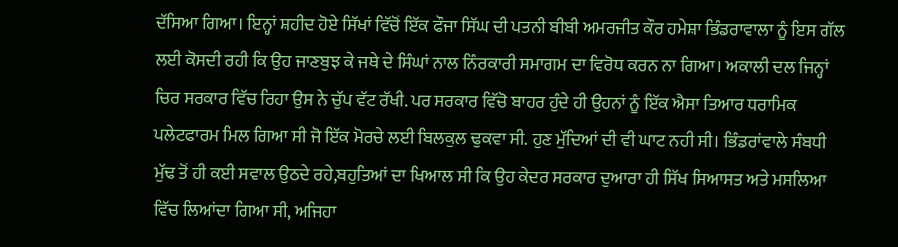ਦੱਸਿਆ ਗਿਆ। ਇਨ੍ਹਾਂ ਸ਼ਹੀਦ ਹੋਏ ਸਿੱਖਾਂ ਵਿੱਚੋਂ ਇੱਕ ਫੌਜਾ ਸਿੱਘ ਦੀ ਪਤਨੀ ਬੀਬੀ ਅਮਰਜੀਤ ਕੌਰ ਹਮੇਸ਼ਾ ਭਿੰਡਰਾਵਾਲਾ ਨੂੰ ਇਸ ਗੱਲ ਲਈ ਕੋਸਦੀ ਰਹੀ ਕਿ ਉਹ ਜਾਣਬੁਝ ਕੇ ਜਥੇ ਦੇ ਸਿੰਘਾਂ ਨਾਲ ਨਿੰਰਕਾਰੀ ਸਮਾਗਮ ਦਾ ਵਿਰੋਧ ਕਰਨ ਨਾ ਗਿਆ। ਅਕਾਲੀ ਦਲ ਜਿਨ੍ਹਾਂ ਚਿਰ ਸਰਕਾਰ ਵਿੱਚ ਰਿਹਾ ਉਸ ਨੇ ਚੁੱਪ ਵੱਟ ਰੱਖੀ. ਪਰ ਸਰਕਾਰ ਵਿੱਚੋ ਬਾਹਰ ਹੁੰਦੇ ਹੀ ਉਹਨਾਂ ਨੂੰ ਇੱਕ ਐਸਾ ਤਿਆਰ ਧਰਾਮਿਕ ਪਲੇਟਫਾਰਮ ਮਿਲ ਗਿਆ ਸੀ ਜੋ ਇੱਕ ਮੋਰਚੇ ਲਈ ਬਿਲਕੁਲ ਢੁਕਵਾ ਸੀ. ਹੁਣ ਮੁੱਦਿਆਂ ਦੀ ਵੀ ਘਾਟ ਨਹੀ ਸੀ। ਭਿੰਡਰਾਂਵਾਲੇ ਸੰਬਧੀ ਮੁੱਢ ਤੋਂ ਹੀ ਕਈ ਸਵਾਲ ਉਠਦੇ ਰਹੇ,ਬਹੁਤਿਆਂ ਦਾ ਖਿਆਲ ਸੀ ਕਿ ਉਹ ਕੇਦਰ ਸਰਕਾਰ ਦੁਆਰਾ ਹੀ ਸਿੱਖ ਸਿਆਸਤ ਅਤੇ ਮਸਲਿਆ ਵਿੱਚ ਲਿਆਂਦਾ ਗਿਆ ਸੀ, ਅਜਿਹਾ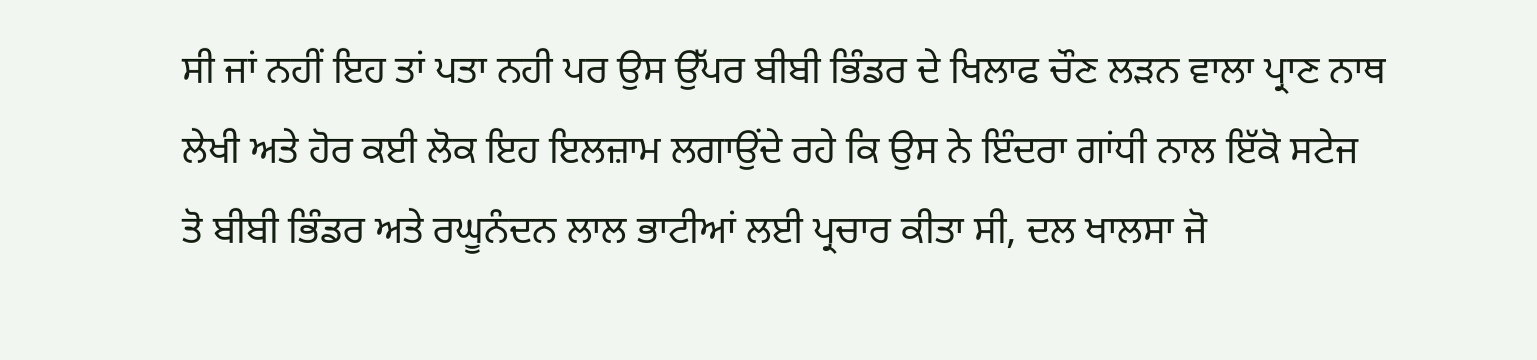ਸੀ ਜਾਂ ਨਹੀਂ ਇਹ ਤਾਂ ਪਤਾ ਨਹੀ ਪਰ ਉਸ ਉੱਪਰ ਬੀਬੀ ਭਿੰਡਰ ਦੇ ਖਿਲਾਫ ਚੌਣ ਲੜਨ ਵਾਲਾ ਪ੍ਰਾਣ ਨਾਥ ਲੇਖੀ ਅਤੇ ਹੋਰ ਕਈ ਲੋਕ ਇਹ ਇਲਜ਼ਾਮ ਲਗਾਉਂਦੇ ਰਹੇ ਕਿ ਉਸ ਨੇ ਇੰਦਰਾ ਗਾਂਧੀ ਨਾਲ ਇੱਕੋ ਸਟੇਜ ਤੋ ਬੀਬੀ ਭਿੰਡਰ ਅਤੇ ਰਘੂਨੰਦਨ ਲਾਲ ਭਾਟੀਆਂ ਲਈ ਪ੍ਰਚਾਰ ਕੀਤਾ ਸੀ, ਦਲ ਖਾਲਸਾ ਜੋ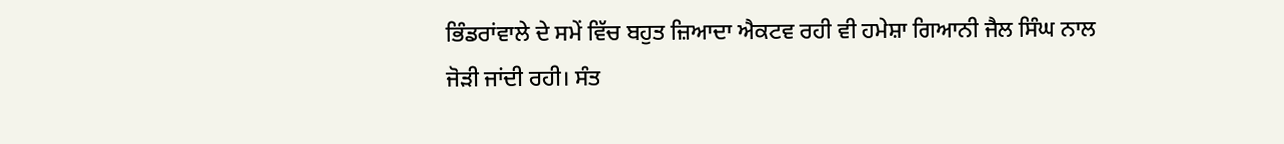ਭਿੰਡਰਾਂਵਾਲੇ ਦੇ ਸਮੇਂ ਵਿੱਚ ਬਹੁਤ ਜ਼ਿਆਦਾ ਐਕਟਵ ਰਹੀ ਵੀ ਹਮੇਸ਼ਾ ਗਿਆਨੀ ਜੈਲ ਸਿੰਘ ਨਾਲ ਜੋੜੀ ਜਾਂਦੀ ਰਹੀ। ਸੰਤ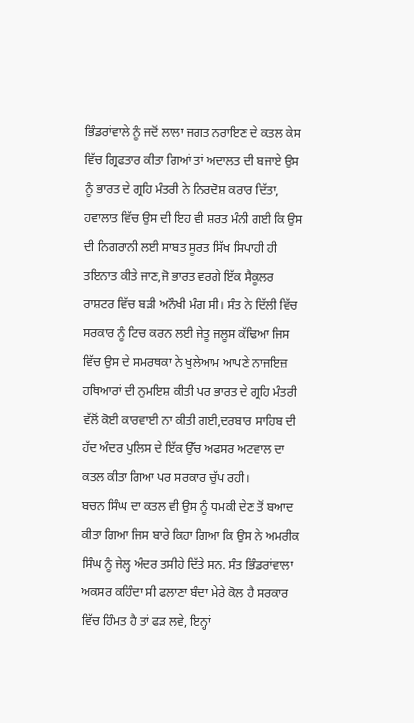ਭਿੰਡਰਾਂਵਾਲੇ ਨੂੰ ਜਦੋਂ ਲਾਲਾ ਜਗਤ ਨਰਾਇਣ ਦੇ ਕਤਲ ਕੇਸ ਵਿੱਚ ਗ੍ਰਿਫਤਾਰ ਕੀਤਾ ਗਿਆਂ ਤਾਂ ਅਦਾਲਤ ਦੀ ਬਜਾਏ ਉਸ ਨੂੰ ਭਾਰਤ ਦੇ ਗ੍ਰਹਿ ਮੰਤਰੀ ਨੇ ਨਿਰਦੋਸ਼ ਕਰਾਰ ਦਿੱਤਾ, ਹਵਾਲਾਤ ਵਿੱਚ ਉਸ ਦੀ ਇਹ ਵੀ ਸ਼ਰਤ ਮੰਨੀ ਗਈ ਕਿ ਉਸ ਦੀ ਨਿਗਰਾਨੀ ਲਈ ਸਾਬਤ ਸੂਰਤ ਸਿੱਖ ਸਿਪਾਹੀ ਹੀ ਤਇਨਾਤ ਕੀਤੇ ਜਾਣ,ਜੋ ਭਾਰਤ ਵਰਗੇ ਇੱਕ ਸੈਕੂਲਰ ਰਾਸ਼ਟਰ ਵਿੱਚ ਬੜੀ ਅਨੌਖੀ ਮੰਗ ਸੀ। ਸੰਤ ਨੇ ਦਿੱਲੀ ਵਿੱਚ ਸਰਕਾਰ ਨੂੰ ਟਿਚ ਕਰਨ ਲਈ ਜੇਤੂ ਜਲੂਸ ਕੱਢਿਆ ਜਿਸ ਵਿੱਚ ਉਸ ਦੇ ਸਮਰਥਕਾ ਨੇ ਖੁਲੇਆਮ ਆਪਣੇ ਨਾਜਇਜ਼ ਹਥਿਆਰਾਂ ਦੀ ਨੁਮਇਸ਼ ਕੀਤੀ ਪਰ ਭਾਰਤ ਦੇ ਗ੍ਰਹਿ ਮੰਤਰੀ ਵੱਲੋਂ ਕੋਈ ਕਾਰਵਾਈ ਨਾ ਕੀਤੀ ਗਈ,ਦਰਬਾਰ ਸਾਹਿਬ ਦੀ ਹੱਦ ਅੰਦਰ ਪੁਲਿਸ ਦੇ ਇੱਕ ਉੱਚ ਅਫਸਰ ਅਟਵਾਲ ਦਾ ਕਤਲ ਕੀਤਾ ਗਿਆ ਪਰ ਸਰਕਾਰ ਚੁੱਪ ਰਹੀ।
ਬਚਨ ਸਿੰਘ ਦਾ ਕਤਲ ਵੀ ਉਸ ਨੂੰ ਧਮਕੀ ਦੇਣ ਤੋਂ ਬਆਦ ਕੀਤਾ ਗਿਆ ਜਿਸ ਬਾਰੇ ਕਿਹਾ ਗਿਆ ਕਿ ਉਸ ਨੇ ਅਮਰੀਕ ਸਿੰਘ ਨੂੰ ਜੇਲ੍ਹ ਅੰਦਰ ਤਸੀਹੇ ਦਿੱਤੇ ਸਨ. ਸੰਤ ਭਿੰਡਰਾਂਵਾਲਾ ਅਕਸਰ ਕਹਿੰਦਾ ਸੀ ਫਲਾਣਾ ਬੰਦਾ ਮੇਰੇ ਕੋਲ ਹੈ ਸਰਕਾਰ ਵਿੱਚ ਹਿੰਮਤ ਹੈ ਤਾਂ ਫੜ ਲਵੇ, ਇਨ੍ਹਾਂ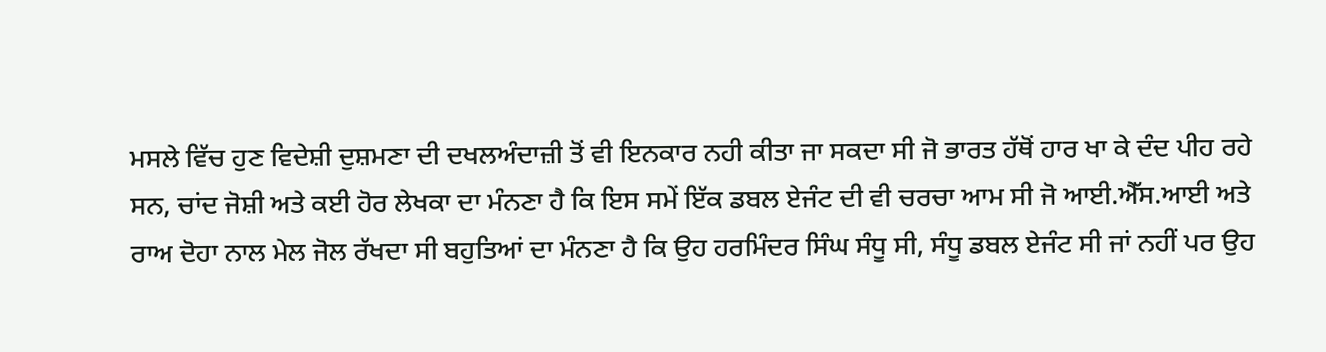ਮਸਲੇ ਵਿੱਚ ਹੁਣ ਵਿਦੇਸ਼ੀ ਦੁਸ਼ਮਣਾ ਦੀ ਦਖਲਅੰਦਾਜ਼ੀ ਤੋਂ ਵੀ ਇਨਕਾਰ ਨਹੀ ਕੀਤਾ ਜਾ ਸਕਦਾ ਸੀ ਜੋ ਭਾਰਤ ਹੱਥੋਂ ਹਾਰ ਖਾ ਕੇ ਦੰਦ ਪੀਹ ਰਹੇ ਸਨ, ਚਾਂਦ ਜੋਸ਼ੀ ਅਤੇ ਕਈ ਹੋਰ ਲੇਖਕਾ ਦਾ ਮੰਨਣਾ ਹੈ ਕਿ ਇਸ ਸਮੇਂ ਇੱਕ ਡਬਲ ਏਜੰਟ ਦੀ ਵੀ ਚਰਚਾ ਆਮ ਸੀ ਜੋ ਆਈ.ਐੱਸ.ਆਈ ਅਤੇ ਰਾਅ ਦੋਹਾ ਨਾਲ ਮੇਲ ਜੋਲ ਰੱਖਦਾ ਸੀ ਬਹੁਤਿਆਂ ਦਾ ਮੰਨਣਾ ਹੈ ਕਿ ਉਹ ਹਰਮਿੰਦਰ ਸਿੰਘ ਸੰਧੂ ਸੀ, ਸੰਧੂ ਡਬਲ ਏਜੰਟ ਸੀ ਜਾਂ ਨਹੀਂ ਪਰ ਉਹ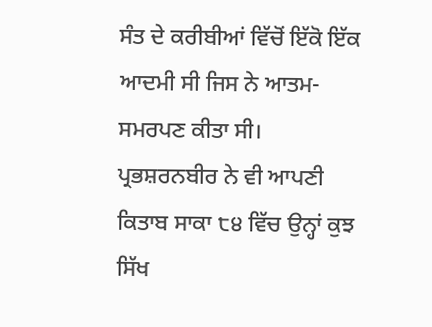ਸੰਤ ਦੇ ਕਰੀਬੀਆਂ ਵਿੱਚੋਂ ਇੱਕੋ ਇੱਕ ਆਦਮੀ ਸੀ ਜਿਸ ਨੇ ਆਤਮ-ਸਮਰਪਣ ਕੀਤਾ ਸੀ।
ਪ੍ਰਭਸ਼ਰਨਬੀਰ ਨੇ ਵੀ ਆਪਣੀ ਕਿਤਾਬ ਸਾਕਾ ੮੪ ਵਿੱਚ ਉਨ੍ਹਾਂ ਕੁਝ ਸਿੱਖ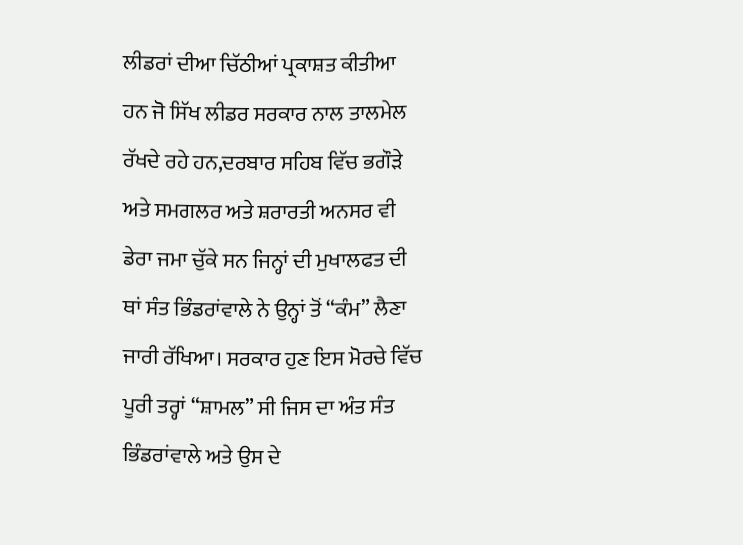ਲੀਡਰਾਂ ਦੀਆ ਚਿੱਠੀਆਂ ਪ੍ਰਕਾਸ਼ਤ ਕੀਤੀਆ ਹਨ ਜੋ ਸਿੱਖ ਲੀਡਰ ਸਰਕਾਰ ਨਾਲ ਤਾਲਮੇਲ ਰੱਖਦੇ ਰਹੇ ਹਨ,ਦਰਬਾਰ ਸਹਿਬ ਵਿੱਚ ਭਗੌੜੇ ਅਤੇ ਸਮਗਲਰ ਅਤੇ ਸ਼ਰਾਰਤੀ ਅਨਸਰ ਵੀ ਡੇਰਾ ਜਮਾ ਚੁੱਕੇ ਸਨ ਜਿਨ੍ਹਾਂ ਦੀ ਮੁਖਾਲਫਤ ਦੀ ਥਾਂ ਸੰਤ ਭਿੰਡਰਾਂਵਾਲੇ ਨੇ ਉਨ੍ਹਾਂ ਤੋਂ “ਕੰਮ” ਲੈਣਾ ਜਾਰੀ ਰੱਖਿਆ। ਸਰਕਾਰ ਹੁਣ ਇਸ ਮੋਰਚੇ ਵਿੱਚ ਪੂਰੀ ਤਰ੍ਹਾਂ “ਸ਼ਾਮਲ” ਸੀ ਜਿਸ ਦਾ ਅੰਤ ਸੰਤ ਭਿੰਡਰਾਂਵਾਲੇ ਅਤੇ ਉਸ ਦੇ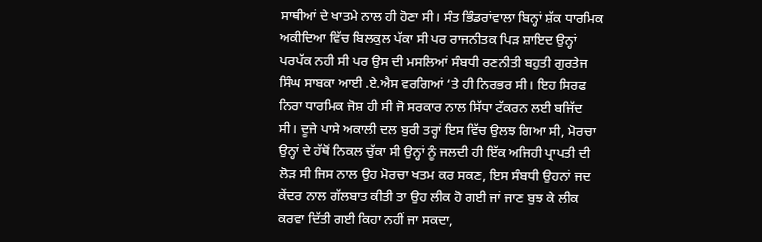ਸਾਥੀਆਂ ਦੇ ਖਾਤਮੇ ਨਾਲ ਹੀ ਹੋਣਾ ਸੀ। ਸੰਤ ਭਿੰਡਰਾਂਵਾਲਾ ਬਿਨ੍ਹਾਂ ਸ਼ੱਕ ਧਾਰਮਿਕ ਅਕੀਦਿਆ ਵਿੱਚ ਬਿਲਕੁਲ ਪੱਕਾ ਸੀ ਪਰ ਰਾਜਨੀਤਕ ਪਿੜ ਸ਼ਾਇਦ ਉਨ੍ਹਾਂ ਪਰਪੱਕ ਨਹੀ ਸੀ ਪਰ ਉਸ ਦੀ ਮਸਲਿਆਂ ਸੰਬਧੀ ਰਣਨੀਤੀ ਬਹੁਤੀ ਗੁਰਤੇਜ ਸਿੰਘ ਸਾਬਕਾ ਆਈ .ਏ.ਐਸ ਵਰਗਿਆਂ ‘ਤੇ ਹੀ ਨਿਰਭਰ ਸੀ। ਇਹ ਸਿਰਫ ਨਿਰਾ ਧਾਰਮਿਕ ਜੋਸ਼ ਹੀ ਸੀ ਜੋ ਸਰਕਾਰ ਨਾਲ ਸਿੱਧਾ ਟੱਕਰਨ ਲਈ ਬਜਿੱਦ ਸੀ। ਦੂਜੇ ਪਾਸੇ ਅਕਾਲੀ ਦਲ ਬੁਰੀ ਤਰ੍ਹਾਂ ਇਸ ਵਿੱਚ ਉਲਝ ਗਿਆ ਸੀ, ਮੋਰਚਾ ਉਨ੍ਹਾਂ ਦੇ ਹੱਥੋਂ ਨਿਕਲ ਚੁੱਕਾ ਸੀ ਉਨ੍ਹਾਂ ਨੂੰ ਜਲਦੀ ਹੀ ਇੱਕ ਅਜਿਹੀ ਪ੍ਰਾਪਤੀ ਦੀ ਲੋੜ ਸੀ ਜਿਸ ਨਾਲ ਉਹ ਮੋਰਚਾ ਖਤਮ ਕਰ ਸਕਣ, ਇਸ ਸੰਬਧੀ ਉਹਨਾਂ ਜਦ ਕੇਂਦਰ ਨਾਲ ਗੱਲਬਾਤ ਕੀਤੀ ਤਾ ਉਹ ਲੀਕ ਹੋ ਗਈ ਜਾਂ ਜਾਣ ਬੁਝ ਕੇ ਲੀਕ ਕਰਵਾ ਦਿੱਤੀ ਗਈ ਕਿਹਾ ਨਹੀਂ ਜਾ ਸਕਦਾ,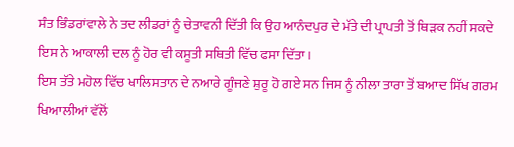ਸੰਤ ਭਿੰਡਰਾਂਵਾਲੇ ਨੇ ਤਦ ਲੀਡਰਾਂ ਨੂੰ ਚੇਤਾਵਨੀ ਦਿੱਤੀ ਕਿ ਉਹ ਆਨੰਦਪੁਰ ਦੇ ਮੱਤੇ ਦੀ ਪ੍ਰਾਪਤੀ ਤੋਂ ਥਿੜਕ ਨਹੀਂ ਸਕਦੇ ਇਸ ਨੇ ਆਕਾਲੀ ਦਲ ਨੂੰ ਹੋਰ ਵੀ ਕਸੂਤੀ ਸਥਿਤੀ ਵਿੱਚ ਫਸਾ ਦਿੱਤਾ।
ਇਸ ਤੱਤੇ ਮਹੋਲ ਵਿੱਚ ਖਾਲਿਸਤਾਨ ਦੇ ਨਆਰੇ ਗੂੰਜਣੇ ਸ਼ੁਰੂ ਹੋ ਗਏ ਸਨ ਜਿਸ ਨੂੰ ਨੀਲਾ ਤਾਰਾ ਤੋਂ ਬਆਦ ਸਿੱਖ ਗਰਮ ਖਿਆਲੀਆਂ ਵੱਲੋਂ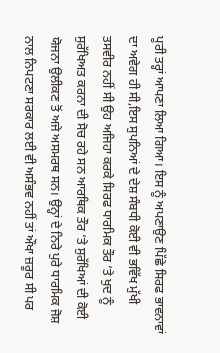ਪੂਰੀ ਤਰ੍ਹਾਂ ਆਪਣਾ ਲਿਆ ਗਿਆ। ਇਸ ਨੂੰ ਅਪਣਾਉਣ ਪਿੱਛੇ ਸਿਰਫ ਭਾਵਨਾਵਾਂ ਦਾ ਅਵੇਗ ਹੀ ਸੀ,ਇਸ ਸੁਪਨਿਆਂ ਦੇ ਦੇਸ਼ ਸੰਬਧੀ ਕੋਈ ਵੀ ਭਵਿੱਖ ਮੁੱਖੀ ਤਸਵੀਰ ਨਹੀਂ ਸੀ ਉਹ ਅਜਿਹਾ ਕਰਕੇ ਸਿਰਫ ਧਾਰਮਿਕ ਤੌਰ ‘ਤੇ ਖੁਦ ਨੂੰ ਸੁਰੱਖਿਅਤ ਕਰਨਾ ਦੀ ਸੋਚ ਰਹੇ ਸਨ ਆਰਥਿਕ ਤੌਰ ‘ਤੇ ਸੁਰੱਖਿਆਂ ਦੀ ਕੋਈ ਯੋਜਨਾ ਉਲੀਕਣ ਤੋਂ ਅਜੇ ਅਸਮਰਥ ਸਨ। ਉਨ੍ਹਾਂ ਦੇ ਨਿਰੇ ਪੁਰੇ ਧਾਰਮਿਕ ਜੋਸ਼ ਨਾਲ ਨਿਪਟਣਾ ਸਰਕਾਰ ਲਈ ਵੀ ਅਸੰਭਵ ਨਹੀਂ ਤਾਂ ਔਖਾ ਜ਼ਰੂਰ ਸੀ ਪਰ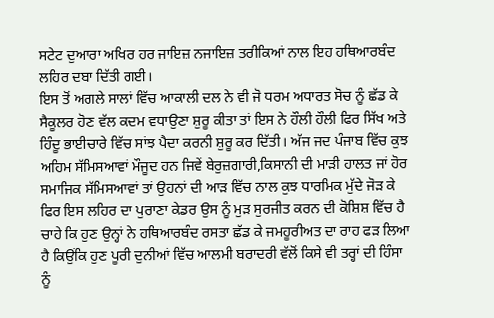ਸਟੇਟ ਦੁਆਰਾ ਅਖਿਰ ਹਰ ਜਾਇਜ਼ ਨਜਾਇਜ਼ ਤਰੀਕਿਆਂ ਨਾਲ ਇਹ ਹਥਿਆਰਬੰਦ ਲਹਿਰ ਦਬਾ ਦਿੱਤੀ ਗਈ।
ਇਸ ਤੋਂ ਅਗਲੇ ਸਾਲਾਂ ਵਿੱਚ ਆਕਾਲੀ ਦਲ ਨੇ ਵੀ ਜੋ ਧਰਮ ਅਧਾਰਤ ਸੋਚ ਨੂੰ ਛੱਡ ਕੇ ਸੈਕੂਲਰ ਹੋਣ ਵੱਲ ਕਦਮ ਵਧਾਉਣਾ ਸ਼ੁਰੂ ਕੀਤਾ ਤਾਂ ਇਸ ਨੇ ਹੌਲੀ ਹੌਲੀ ਫਿਰ ਸਿੱਖ ਅਤੇ ਹਿੰਦੂ ਭਾਈਚਾਰੇ ਵਿੱਚ ਸਾਂਝ ਪੈਦਾ ਕਰਨੀ ਸ਼ੁਰੂ ਕਰ ਦਿੱਤੀ। ਅੱਜ ਜਦ ਪੰਜਾਬ ਵਿੱਚ ਕੁਝ ਅਹਿਮ ਸੱਮਿਸਆਵਾਂ ਮੌਜੂਦ ਹਨ ਜਿਵੇਂ ਬੇਰੁਜ਼ਗਾਰੀ,ਕਿਸਾਨੀ ਦੀ ਮਾੜੀ ਹਾਲਤ ਜਾਂ ਹੋਰ ਸਮਾਜਿਕ ਸੱਮਿਸਆਵਾਂ ਤਾਂ ਉਹਨਾਂ ਦੀ ਆੜ ਵਿੱਚ ਨਾਲ ਕੁਝ ਧਾਰਮਿਕ ਮੁੱਦੇ ਜੋੜ ਕੇ ਫਿਰ ਇਸ ਲਹਿਰ ਦਾ ਪੁਰਾਣਾ ਕੇਡਰ ਉਸ ਨੂੰ ਮੁੜ ਸੁਰਜੀਤ ਕਰਨ ਦੀ ਕੋਸ਼ਿਸ਼ ਵਿੱਚ ਹੈ ਚਾਹੇ ਕਿ ਹੁਣ ਉਨ੍ਹਾਂ ਨੇ ਹਥਿਆਰਬੰਦ ਰਸਤਾ ਛੱਡ ਕੇ ਜਮਹੂਰੀਅਤ ਦਾ ਰਾਹ ਫੜ ਲਿਆ ਹੈ ਕਿਉਂਕਿ ਹੁਣ ਪੂਰੀ ਦੁਨੀਆਂ ਵਿੱਚ ਆਲਮੀ ਬਰਾਦਰੀ ਵੱਲੋਂ ਕਿਸੇ ਵੀ ਤਰ੍ਹਾਂ ਦੀ ਹਿੰਸਾ ਨੂੰ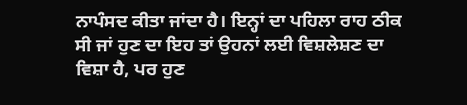ਨਾਪੰਸਦ ਕੀਤਾ ਜਾਂਦਾ ਹੈ। ਇਨ੍ਹਾਂ ਦਾ ਪਹਿਲਾ ਰਾਹ ਠੀਕ ਸੀ ਜਾਂ ਹੁਣ ਦਾ ਇਹ ਤਾਂ ਉਹਨਾਂ ਲਈ ਵਿਸ਼ਲੇਸ਼ਣ ਦਾ ਵਿਸ਼ਾ ਹੈ, ਪਰ ਹੁਣ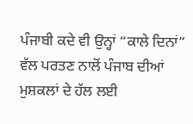ਪੰਜਾਬੀ ਕਦੇ ਵੀ ਉਨ੍ਹਾਂ “ਕਾਲੇ ਦਿਨਾਂ” ਵੱਲ ਪਰਤਣ ਨਾਲੋਂ ਪੰਜਾਬ ਦੀਆਂ ਮੁਸ਼ਕਲਾਂ ਦੇ ਹੱਲ ਲਈ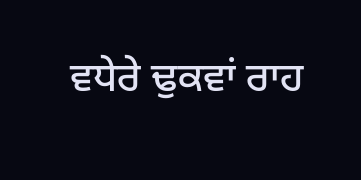ਵਧੇਰੇ ਢੁਕਵਾਂ ਰਾਹ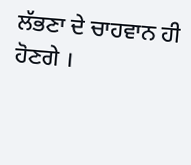ਲੱਭਣਾ ਦੇ ਚਾਹਵਾਨ ਹੀ ਹੋਣਗੇ ।